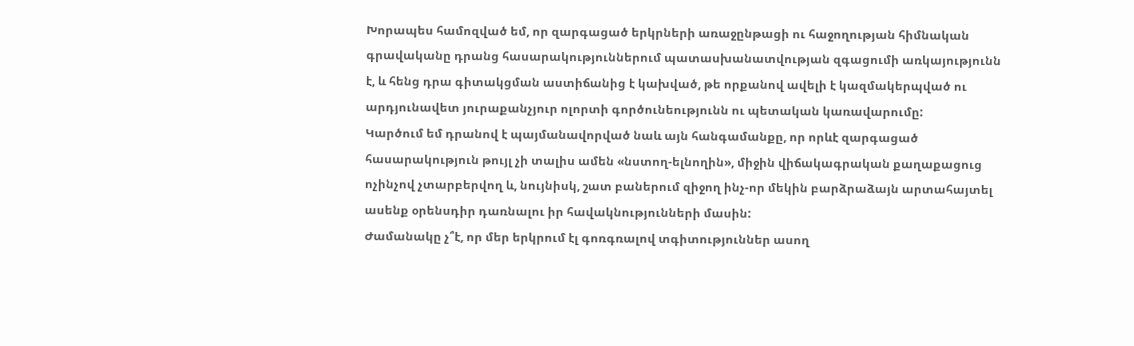Խորապես համոզված եմ, որ զարգացած երկրների առաջընթացի ու հաջողության հիմնական գրավականը դրանց հասարակություններում պատասխանատվության զգացումի առկայությունն է, և հենց դրա գիտակցման աստիճանից է կախված, թե որքանով ավելի է կազմակերպված ու արդյունավետ յուրաքանչյուր ոլորտի գործունեությունն ու պետական կառավարումը:
Կարծում եմ դրանով է պայմանավորված նաև այն հանգամանքը, որ որևէ զարգացած հասարակություն թույլ չի տալիս ամեն «նստող-ելնողին», միջին վիճակագրական քաղաքացուց ոչինչով չտարբերվող և, նույնիսկ, շատ բաներում զիջող ինչ-որ մեկին բարձրաձայն արտահայտել ասենք օրենսդիր դառնալու իր հավակնությունների մասին:
Ժամանակը չ՞է, որ մեր երկրում էլ գոռգռալով տգիտություններ ասող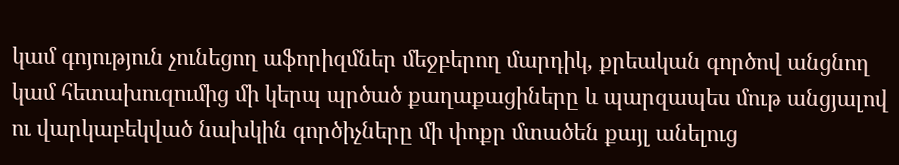կամ գոյություն չունեցող աֆորիզմներ մեջբերող մարդիկ, քրեական գործով անցնող կամ հետախուզումից մի կերպ պրծած քաղաքացիները և պարզապես մութ անցյալով ու վարկաբեկված նախկին գործիչները մի փոքր մտածեն քայլ անելուց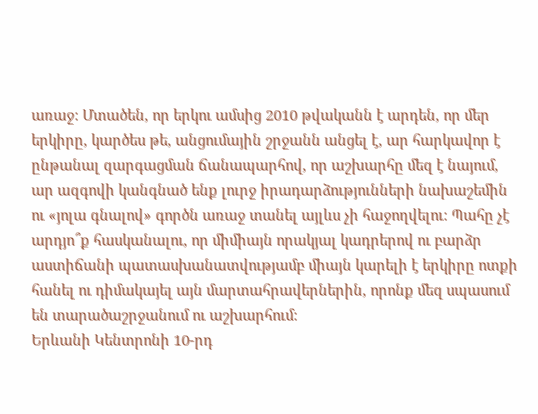առաջ: Մտածեն, որ երկու ամսից 2010 թվականն է արդեն, որ մեր երկիրը, կարծես թե, անցումային շրջանն անցել է, ար հարկավոր է ընթանալ զարգացման ճանապարհով, որ աշխարհը մեզ է նայում, ար ազգովի կանգնած ենք լուրջ իրադարձությունների նախաշեմին ու «յոլա գնալով» գործն առաջ տանել այլևս չի հաջողվելու: Պահը չէ արդյո՞ք հասկանալու, որ միմիայն որակյալ կադրերով ու բարձր աստիճանի պատասխանատվությամբ միայն կարելի է երկիրը ոտքի հանել ու դիմակայել այն մարտահրավերներին, որոնք մեզ սպասում են տարածաշրջանում ու աշխարհում:
Երևանի Կենտրոնի 10-րդ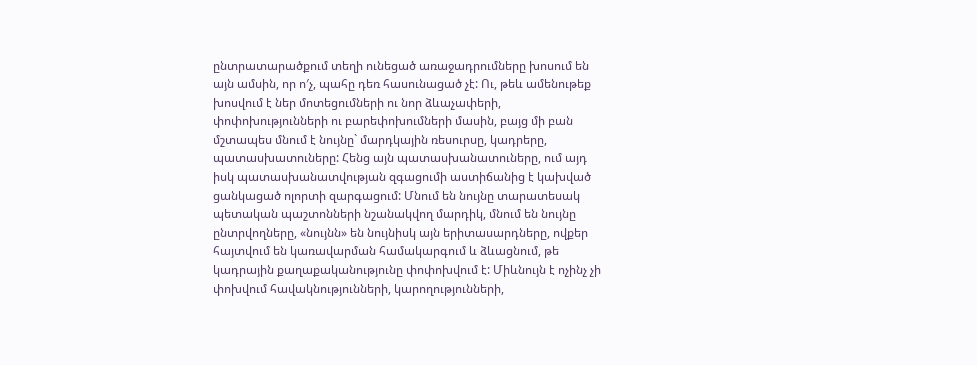ընտրատարածքում տեղի ունեցած առաջադրումները խոսում են այն ամսին, որ ո′չ, պահը դեռ հասունացած չէ: Ու, թեև ամենութեք խոսվում է ներ մոտեցումների ու նոր ձևաչափերի, փոփոխությունների ու բարեփոխումների մասին, բայց մի բան մշտապես մնում է նույնը` մարդկային ռեսուրսը, կադրերը, պատասխատուները: Հենց այն պատասխանատուները, ում այդ իսկ պատասխանատվության զգացումի աստիճանից է կախված ցանկացած ոլորտի զարգացում: Մնում են նույնը տարատեսակ պետական պաշտոնների նշանակվող մարդիկ, մնում են նույնը ընտրվողները, «նույնն» են նույնիսկ այն երիտասարդները, ովքեր հայտվում են կառավարման համակարգում և ձևացնում, թե կադրային քաղաքականությունը փոփոխվում է: Միևնույն է ոչինչ չի փոխվում հավակնությունների, կարողությունների,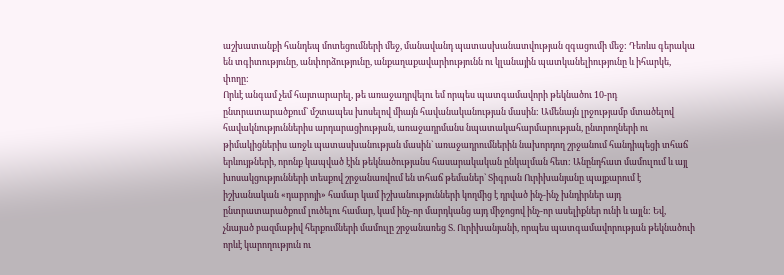աշխատանքի հանդեպ մոտեցումների մեջ, մանավանդ պատասխանատվության զգացումի մեջ: Դեռևս գերակա են տգիտությունը, անփորձությունը, անքաղաքավարիությունն ու կլանային պատկանելիությունը և իհարկե, փողը:
Որևէ անգամ չեմ հայտարարել, թե առաջադրվելու եմ որպես պատգամավորի թեկնածու 10-րդ ընտրատարածքում` մշտապես խոսելով միայն հավանականության մասին: Ամենայն լրջությամբ մտածելով հավակնություններիս արդարացիության, առաջադրմանս նպատակահարմարության, ընտրողների ու թիմակիցներիս առջև պատասխանության մասին` առաջադրումներին նախորդող շրջանում հանդիպեցի տհաճ երևույթների, որոնք կապված էին թեկնածությանս հասարակական ընկալման հետ: Անընդհատ մամուլում և այլ խոսակցությունների տեսքով շրջանառվում են տհաճ թեմաներ` Տիգրան Ուրիխանյանը պայքարում է իշխանական «դաբրոյի» համար կամ իշխանությունների կողմից է դրված ինչ-ինչ խնդիրներ այդ ընտրատարածքում լուծելու համար, կամ ինչ-որ մարդկանց այդ միջոցով ինչ-որ ասելիքներ ունի և այլն: Եվ, չնայած բազմաթիվ հերքումների մամուլը շրջանառեց Տ. Ուրիխանյանի, որպես պատգամավորության թեկնածուի որևէ կարողություն ու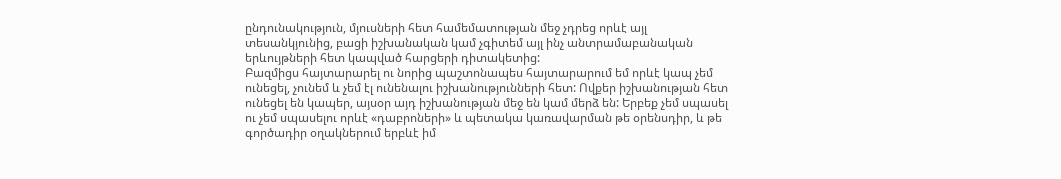ընդունակություն, մյուսների հետ համեմատության մեջ չդրեց որևէ այլ տեսանկյունից, բացի իշխանական կամ չգիտեմ այլ ինչ անտրամաբանական երևույթների հետ կապված հարցերի դիտակետից:
Բազմիցս հայտարարել ու նորից պաշտոնապես հայտարարում եմ որևէ կապ չեմ ունեցել, չունեմ և չեմ էլ ունենալու իշխանությունների հետ: Ովքեր իշխանության հետ ունեցել են կապեր, այսօր այդ իշխանության մեջ են կամ մերձ են: Երբեք չեմ սպասել ու չեմ սպասելու որևէ «դաբրոների» և պետակա կառավարման թե օրենսդիր, և թե գործադիր օղակներում երբևէ իմ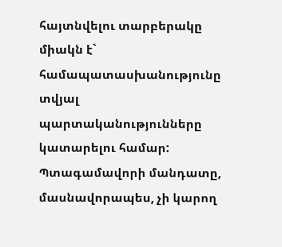հայտնվելու տարբերակը միակն է` համապատասխանությունը տվյալ պարտականությունները կատարելու համար: Պտագամավորի մանդատը, մասնավորապես, չի կարող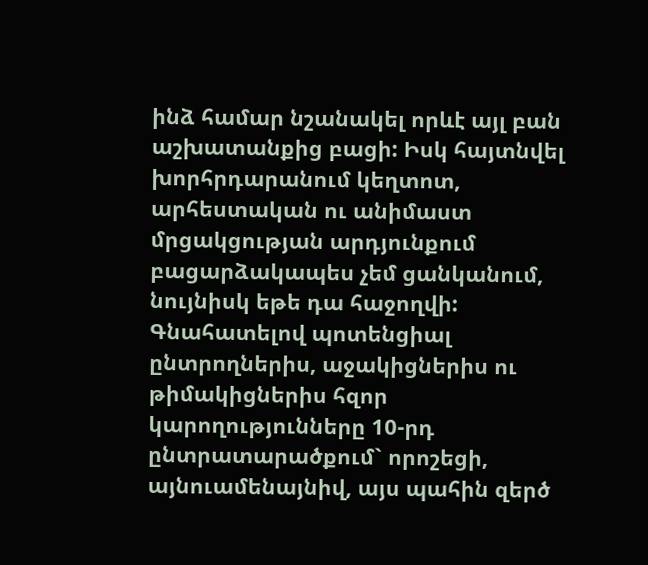ինձ համար նշանակել որևէ այլ բան աշխատանքից բացի: Իսկ հայտնվել խորհրդարանում կեղտոտ, արհեստական ու անիմաստ մրցակցության արդյունքում բացարձակապես չեմ ցանկանում, նույնիսկ եթե դա հաջողվի:
Գնահատելով պոտենցիալ ընտրողներիս, աջակիցներիս ու թիմակիցներիս հզոր կարողությունները 10-րդ ընտրատարածքում` որոշեցի, այնուամենայնիվ, այս պահին զերծ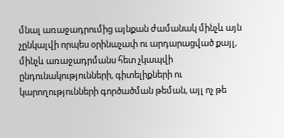մնալ առաջադրումից այնքան ժամանակ մինչև այն չընկալվի որպես օրինաչափ ու արդարացված քայլ, մինչև առաջադրմանս հետ չկապվի ընդունակությունների, գիտելիքների ու կարողությունների գործածման թեման, այլ ոչ թե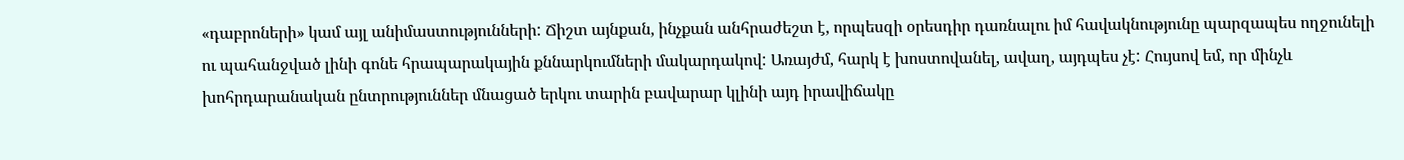«դաբրոների» կամ այլ անիմաստությունների: Ճիշտ այնքան, ինչքան անհրաժեշտ է, որպեսզի օրեսդիր դառնալու իմ հավակնությունը պարզապես ողջունելի ու պահանջված լինի գոնե հրապարակային քննարկումների մակարդակով: Առայժմ, հարկ է խոստովանել, ավաղ, այդպես չէ: Հույսով եմ, որ մինչև խոհրդարանական ընտրություններ մնացած երկու տարին բավարար կլինի այդ իրավիճակը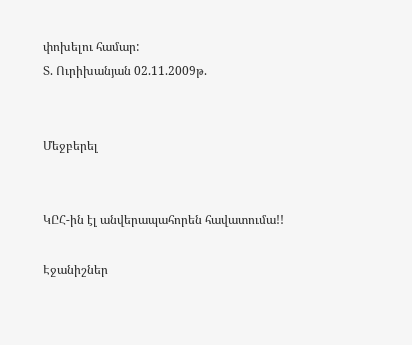փոխելու համար:
Տ. Ուրիխանյան 02.11.2009թ.


Մեջբերել


ԿԸՀ-ին էլ անվերապահորեն հավատումա!!

Էջանիշներ